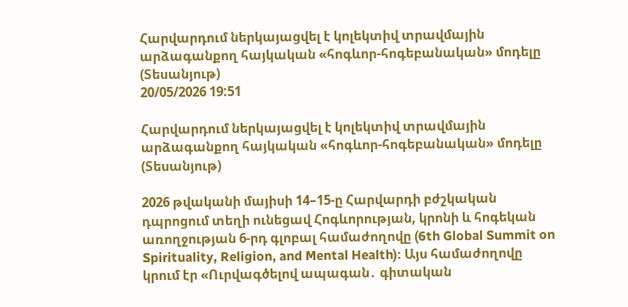Հարվարդում ներկայացվել է կոլեկտիվ տրավմային արձագանքող հայկական «հոգևոր-հոգեբանական» մոդելը (Տեսանյութ)
20/05/2026 19:51

Հարվարդում ներկայացվել է կոլեկտիվ տրավմային արձագանքող հայկական «հոգևոր-հոգեբանական» մոդելը (Տեսանյութ)

2026 թվականի մայիսի 14–15-ը Հարվարդի բժշկական դպրոցում տեղի ունեցավ Հոգևորության, կրոնի և հոգեկան առողջության 6-րդ գլոբալ համաժողովը (6th Global Summit on Spirituality, Religion, and Mental Health)։ Այս համաժողովը կրում էր «Ուրվագծելով ապագան․ գիտական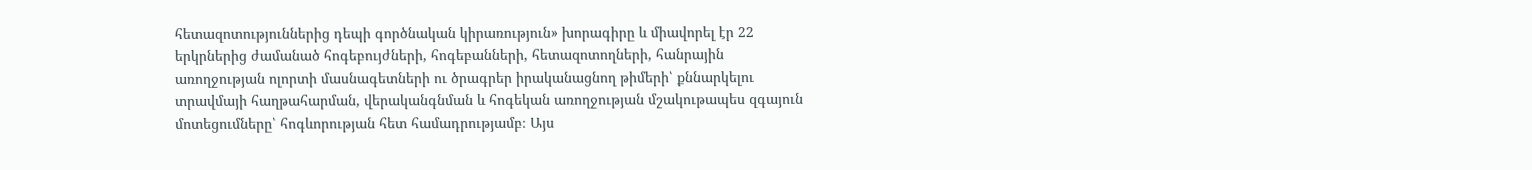հետազոտություններից դեպի գործնական կիրառություն» խորագիրը և միավորել էր 22 երկրներից ժամանած հոգեբույժների, հոգեբանների, հետազոտողների, հանրային առողջության ոլորտի մասնագետների ու ծրագրեր իրականացնող թիմերի՝ քննարկելու տրավմայի հաղթահարման, վերականգնման և հոգեկան առողջության մշակութապես զգայուն մոտեցումները՝ հոգևորության հետ համադրությամբ։ Այս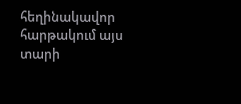հեղինակավոր հարթակում այս տարի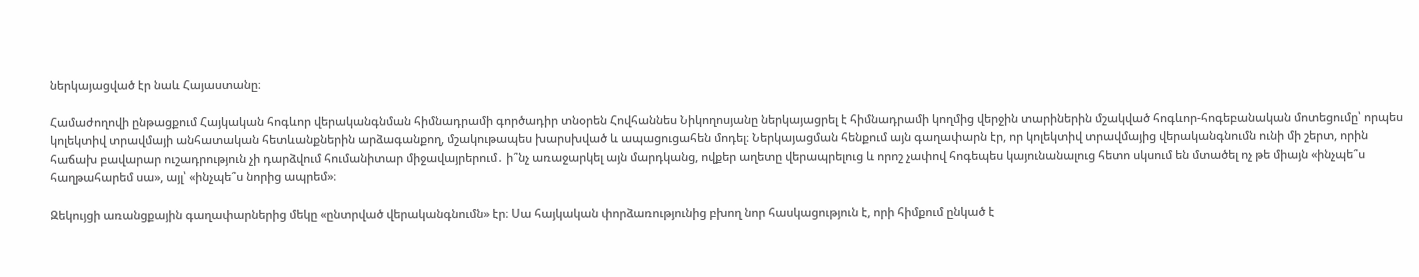ներկայացված էր նաև Հայաստանը։

Համաժողովի ընթացքում Հայկական հոգևոր վերականգնման հիմնադրամի գործադիր տնօրեն Հովհաննես Նիկողոսյանը ներկայացրել է հիմնադրամի կողմից վերջին տարիներին մշակված հոգևոր-հոգեբանական մոտեցումը՝ որպես կոլեկտիվ տրավմայի անհատական հետևանքներին արձագանքող, մշակութապես խարսխված և ապացուցահեն մոդել։ Ներկայացման հենքում այն գաղափարն էր, որ կոլեկտիվ տրավմայից վերականգնումն ունի մի շերտ, որին հաճախ բավարար ուշադրություն չի դարձվում հումանիտար միջավայրերում․ ի՞նչ առաջարկել այն մարդկանց, ովքեր աղետը վերապրելուց և որոշ չափով հոգեպես կայունանալուց հետո սկսում են մտածել ոչ թե միայն «ինչպե՞ս հաղթահարեմ սա», այլ՝ «ինչպե՞ս նորից ապրեմ»։

Զեկույցի առանցքային գաղափարներից մեկը «ընտրված վերականգնումն» էր։ Սա հայկական փորձառությունից բխող նոր հասկացություն է, որի հիմքում ընկած է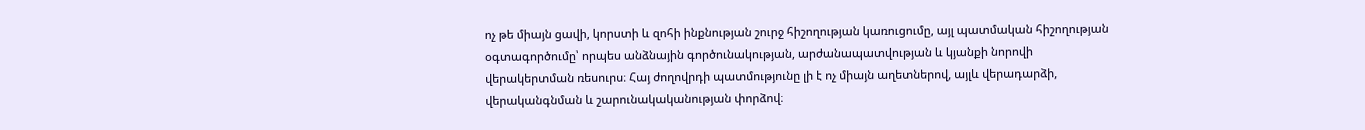ոչ թե միայն ցավի, կորստի և զոհի ինքնության շուրջ հիշողության կառուցումը, այլ պատմական հիշողության օգտագործումը՝ որպես անձնային գործունակության, արժանապատվության և կյանքի նորովի վերակերտման ռեսուրս։ Հայ ժողովրդի պատմությունը լի է ոչ միայն աղետներով, այլև վերադարձի, վերականգնման և շարունակականության փորձով։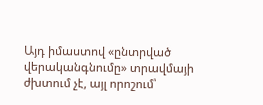Այդ իմաստով «ընտրված վերականգնումը» տրավմայի ժխտում չէ, այլ որոշում՝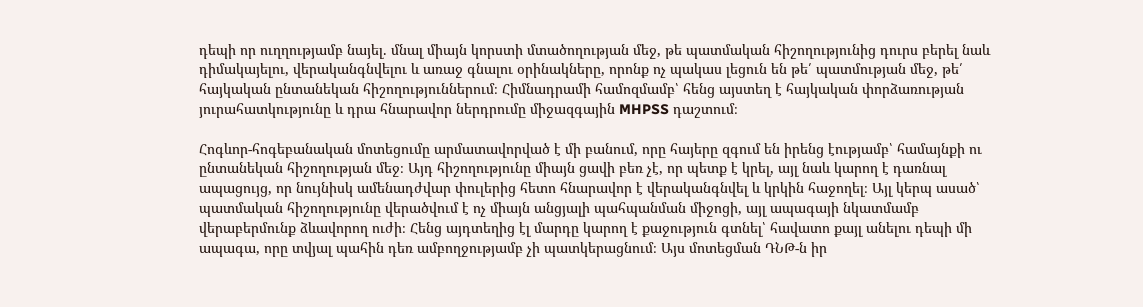դեպի որ ուղղությամբ նայել. մնալ միայն կորստի մտածողության մեջ, թե պատմական հիշողությունից դուրս բերել նաև դիմակայելու, վերականգնվելու և առաջ գնալու օրինակները, որոնք ոչ պակաս լեցուն են թե՛ պատմության մեջ, թե՛ հայկական ընտանեկան հիշողություններում։ Հիմնադրամի համոզմամբ՝ հենց այստեղ է հայկական փորձառության յուրահատկությունը և դրա հնարավոր ներդրումը միջազգային MHPSS դաշտում։

Հոգևոր-հոգեբանական մոտեցումը արմատավորված է մի բանում, որը հայերը զգում են իրենց էությամբ՝ համայնքի ու ընտանեկան հիշողության մեջ։ Այդ հիշողությունը միայն ցավի բեռ չէ, որ պետք է կրել, այլ նաև կարող է դառնալ ապացույց, որ նույնիսկ ամենադժվար փուլերից հետո հնարավոր է վերականգնվել և կրկին հաջողել։ Այլ կերպ ասած՝ պատմական հիշողությունը վերածվում է ոչ միայն անցյալի պահպանման միջոցի, այլ ապագայի նկատմամբ վերաբերմունք ձևավորող ուժի։ Հենց այդտեղից էլ մարդը կարող է քաջություն գտնել՝ հավատո քայլ անելու դեպի մի ապագա, որը տվյալ պահին դեռ ամբողջությամբ չի պատկերացնում։ Այս մոտեցման ԴՆԹ-ն իր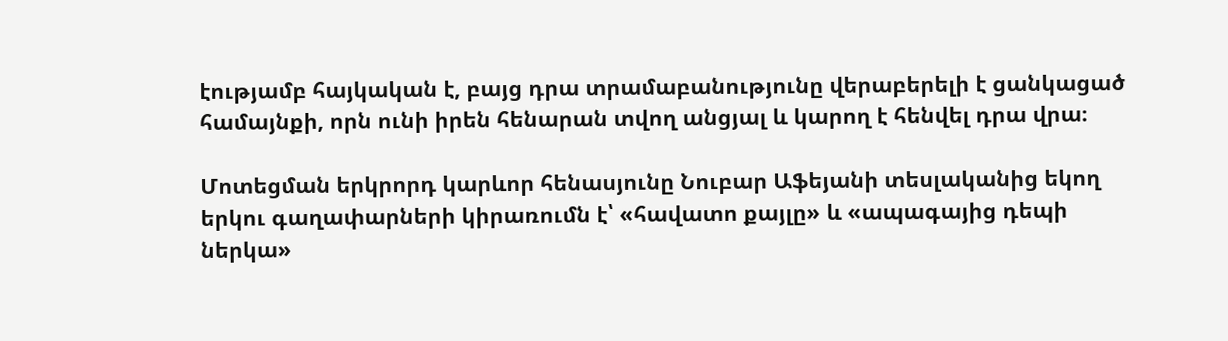էությամբ հայկական է, բայց դրա տրամաբանությունը վերաբերելի է ցանկացած համայնքի, որն ունի իրեն հենարան տվող անցյալ և կարող է հենվել դրա վրա։

Մոտեցման երկրորդ կարևոր հենասյունը Նուբար Աֆեյանի տեսլականից եկող երկու գաղափարների կիրառումն է՝ «հավատո քայլը» և «ապագայից դեպի ներկա»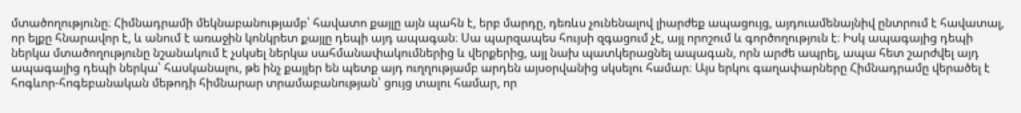մտածողությունը։ Հիմնադրամի մեկնաբանությամբ՝ հավատո քայլը այն պահն է, երբ մարդը, դեռևս չունենալով լիարժեք ապացույց, այդուամենայնիվ ընտրում է հավատալ, որ ելքը հնարավոր է, և անում է առաջին կոնկրետ քայլը դեպի այդ ապագան։ Սա պարզապես հույսի զգացում չէ, այլ որոշում և գործողություն է։ Իսկ ապագայից դեպի ներկա մտածողությունը նշանակում է չսկսել ներկա սահմանափակումներից և վերքերից, այլ նախ պատկերացնել ապագան, որն արժե ապրել, ապա հետ շարժվել այդ ապագայից դեպի ներկա՝ հասկանալու, թե ինչ քայլեր են պետք այդ ուղղությամբ արդեն այսօրվանից սկսելու համար։ Այս երկու գաղափարները Հիմնադրամը վերածել է հոգևոր-հոգեբանական մեթոդի հիմնարար տրամաբանության՝ ցույց տալու համար, որ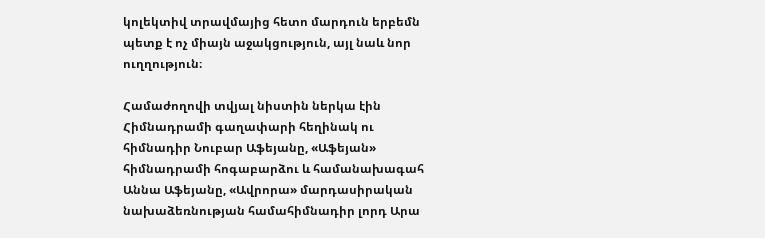կոլեկտիվ տրավմայից հետո մարդուն երբեմն պետք է ոչ միայն աջակցություն, այլ նաև նոր ուղղություն։

Համաժողովի տվյալ նիստին ներկա էին Հիմնադրամի գաղափարի հեղինակ ու հիմնադիր Նուբար Աֆեյանը, «Աֆեյան» հիմնադրամի հոգաբարձու և համանախագահ Աննա Աֆեյանը, «Ավրորա» մարդասիրական նախաձեռնության համահիմնադիր լորդ Արա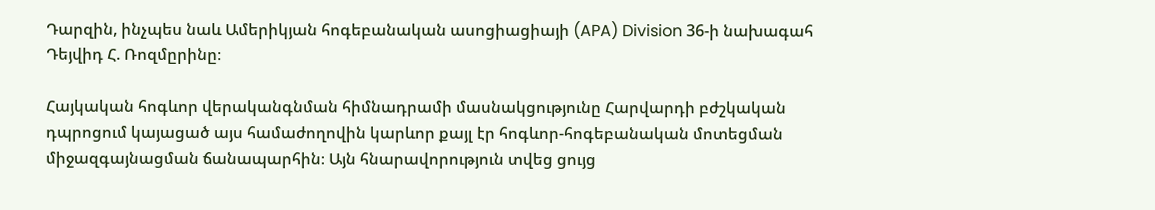Դարզին, ինչպես նաև Ամերիկյան հոգեբանական ասոցիացիայի (APA) Division 36-ի նախագահ Դեյվիդ Հ. Ռոզմըրինը։

Հայկական հոգևոր վերականգնման հիմնադրամի մասնակցությունը Հարվարդի բժշկական դպրոցում կայացած այս համաժողովին կարևոր քայլ էր հոգևոր-հոգեբանական մոտեցման միջազգայնացման ճանապարհին։ Այն հնարավորություն տվեց ցույց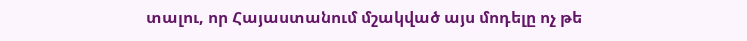տալու, որ Հայաստանում մշակված այս մոդելը ոչ թե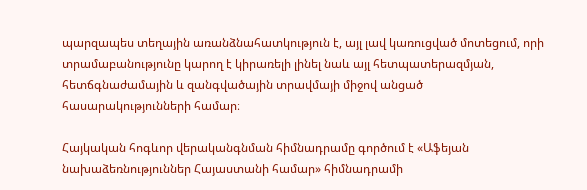պարզապես տեղային առանձնահատկություն է, այլ լավ կառուցված մոտեցում, որի տրամաբանությունը կարող է կիրառելի լինել նաև այլ հետպատերազմյան, հետճգնաժամային և զանգվածային տրավմայի միջով անցած հասարակությունների համար։

Հայկական հոգևոր վերականգնման հիմնադրամը գործում է «Աֆեյան նախաձեռնություններ Հայաստանի համար» հիմնադրամի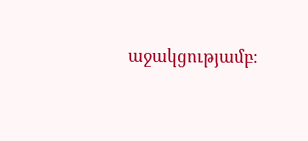աջակցությամբ։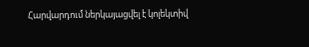Հարվարդում ներկայացվել է կոլեկտիվ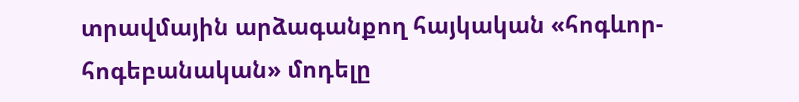տրավմային արձագանքող հայկական «հոգևոր-հոգեբանական» մոդելը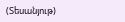(Տեսանյութ)